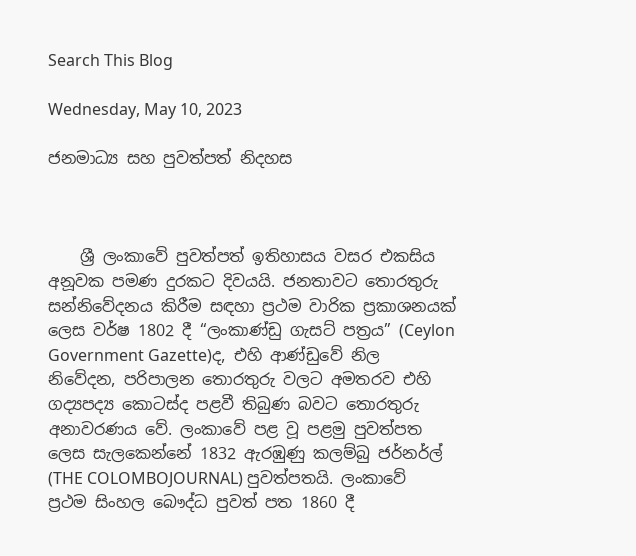Search This Blog

Wednesday, May 10, 2023

ජනමාධ්‍ය සහ පුවත්පත් නිදහස



    ශ්‍රී ලංකාවේ පුවත්පත් ඉතිහාසය වසර එකසිය අනූවක පමණ දුරකට දිවයයි. ජනතාවට තොරතුරු සන්නිවේදනය කිරීම සඳහා ප්‍රථම වාරික ප්‍රකාශනයක් ලෙස වර්ෂ 1802 දී “ලංකාණ්ඩු ගැසට් පත්‍රය” (Ceylon Government Gazette)ද, එහි ආණ්ඩුවේ නිල නිවේදන, පරිපාලන තොරතුරු වලට අමතරව එහි ගද්‍යපද්‍ය කොටස්ද පළවී තිබුණ බවට තොරතුරු අනාවරණය වේ. ලංකාවේ පළ වූ පළමු පුවත්පත ලෙස සැලකෙන්නේ 1832 ඇරඹුණු කලම්බු ජර්නර්ල් (THE COLOMBOJOURNAL) පුවත්පතයි. ලංකාවේ ප්‍රථම සිංහල බෞද්ධ පුවත් පත 1860 දී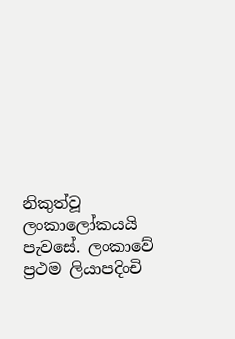නිකුත්වූ ලංකාලෝකයයි පැවසේ. ලංකාවේ ප්‍රථම ලියාපදිංචි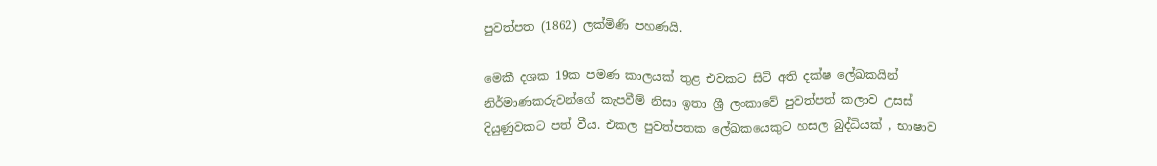පුවත්පත (1862) ලක්මිණි පහණයි.

මෙකී දශක 19ක පමණ කාලයක් තුළ එවකට සිටි අති දක්ෂ ලේඛකයින් නිර්මාණකරුවන්ගේ කැපවීම් නිසා ඉතා ශ්‍රී ලංකාවේ පුවත්පත් කලාව උසස් දියුණුවකට පත් වීය. එකල පුවත්පතක ලේඛකයෙකුට හසල බුද්ධියක් , භාෂාව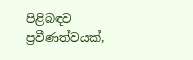පිළිබඳව ප්‍රවීණත්වයක්,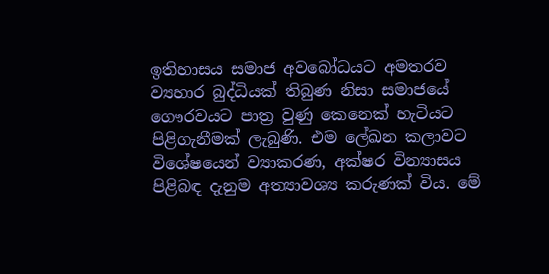ඉතිහාසය සමාජ අවබෝධයට අමතරව ව්‍යහාර බුද්ධියක් තිබුණ නිසා සමාජයේ ගෞරවයට පාත්‍ර වුණු කෙනෙක් හැටියට පිළිගැනීමක් ලැබුණි. එම ලේඛන කලාවට විශේෂයෙන් ව්‍යාකරණ, අක්ෂර වින්‍යාසය පිළිබඳ දැනුම අත්‍යාවශ්‍ය කරුණක් විය. මේ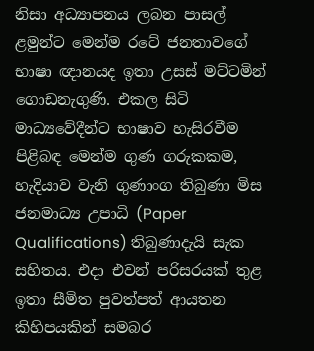නිසා අධ්‍යාපනය ලබන පාසල් ළමුන්ට මෙන්ම රටේ ජනතාවගේ භාෂා ඥානයද ඉතා උසස් මට්ටමින් ගොඩනැගුණි. එකල සිටි මාධ්‍යවේදීන්ට භාෂාව හැසිරවීම පිළිබඳ මෙන්ම ගුණ ගරුකකම, හැදියාව වැනි ගුණාංග තිබුණා මිස ජනමාධ්‍ය උපාධි (Paper Qualifications) තිබුණාදැයි සැක සහිතය. එදා එවන් පරිසරයක් තුළ ඉතා සීමිත පුවත්පත් ආයතන කිහිපයකින් සමබර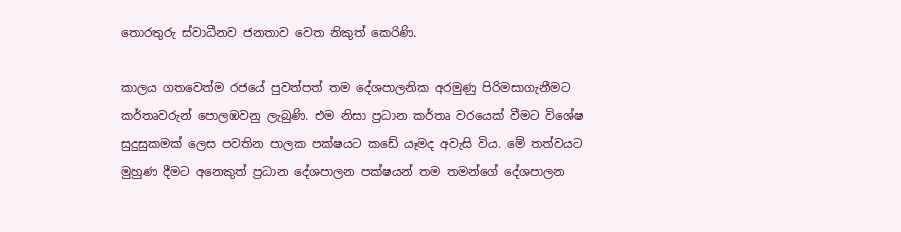තොරතුරු ස්වාධීනව ජනතාව වෙත නිකුත් කෙරිණි.

කාලය ගතවෙත්ම රජයේ පුවත්පත් තම දේශපාලනික අරමුණු පිරිමසාගැනීමට කර්තෘවරුන් පොලඹවනු ලැබුණි. එම නිසා ප්‍රධාන කර්තෘ වරයෙක් වීමට විශේෂ සුදුසුකමක් ලෙස පවතින පාලක පක්ෂයට කඩේ යෑමද අවැසි විය. මේ තත්වයට මුහුණ දීමට අනෙකුත් ප්‍රධාන දේශපාලන පක්ෂයන් තම තමන්ගේ දේශපාලන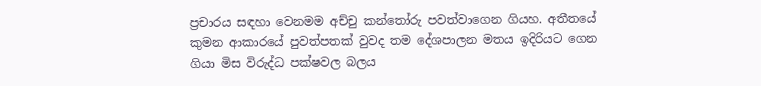ප්‍රචාරය සඳහා වෙනමම අච්චු කන්තෝරු පවත්වාගෙන ගියහ. අතීතයේ කුමන ආකාරයේ පුවත්පතක් වුවද තම දේශපාලන මතය ඉදිරියට ගෙන ගියා මිස විරුද්ධ පක්ෂවල බලය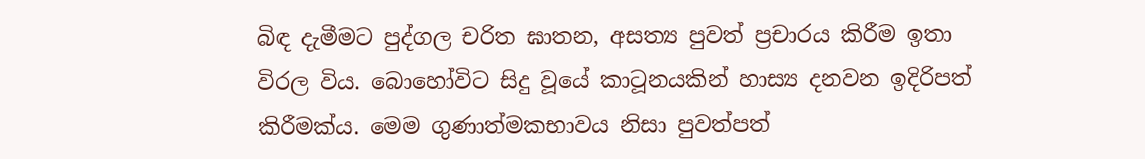බිඳ දැමීමට පුද්ගල චරිත ඝාතන, අසත්‍ය පුවත් ප්‍රචාරය කිරීම ඉතා විරල විය. බොහෝවිට සිදු වූයේ කාටූනයකින් හාස්‍ය දනවන ඉදිරිපත් කිරීමක්ය. මෙම ගුණාත්මකභාවය නිසා පුවත්පත්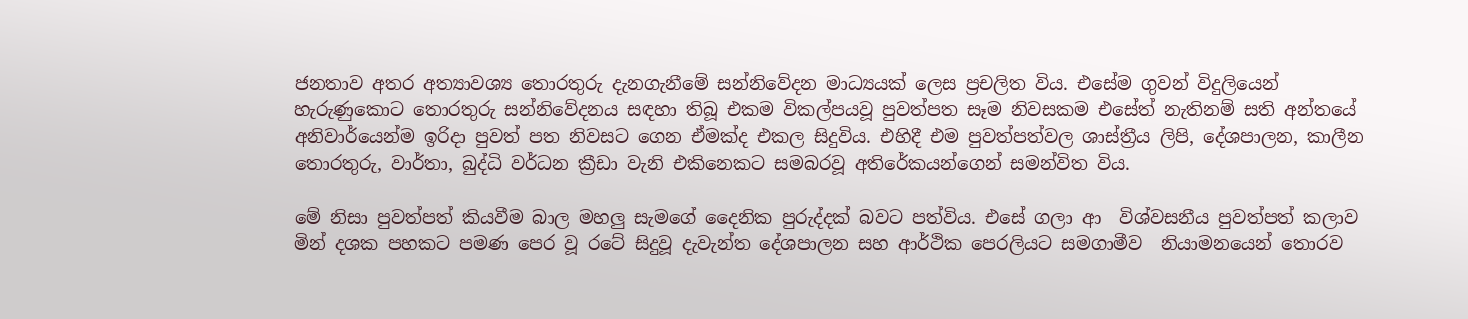ජනතාව අතර අත්‍යාවශ්‍ය තොරතුරු දැනගැනීමේ සන්නිවේදන මාධ්‍යයක් ලෙස ප්‍රචලිත විය. එසේම ගුවන් විදුලියෙන් හැරුණුකොට තොරතුරු සන්නිවේදනය සඳහා තිබූ එකම විකල්පයවූ පුවත්පත සෑම නිවසකම එසේත් නැතිනම් සති අන්තයේ අනිවාර්යෙන්ම ඉරිදා පුවත් පත නිවසට ගෙන ඒමක්ද එකල සිදුවිය. එහිදී එම පුවත්පත්වල ශාස්ත්‍රීය ලිපි, දේශපාලන, කාලීන තොරතුරු, වාර්තා, බුද්ධි වර්ධන ක්‍රීඩා වැනි එකිනෙකට සමබරවූ අතිරේකයන්ගෙන් සමන්විත විය.

මේ නිසා පුවත්පත් කියවීම බාල මහලු‍ සැමගේ දෛනික පුරුද්දක් බවට පත්විය. එසේ ගලා ආ  විශ්වසනීය පුවත්පත් කලාව මින් දශක පහකට පමණ පෙර වූ රටේ සිදුවූ දැවැන්ත දේශපාලන සහ ආර්ථික පෙරලියට සමගාමීව  නියාමනයෙන් තොරව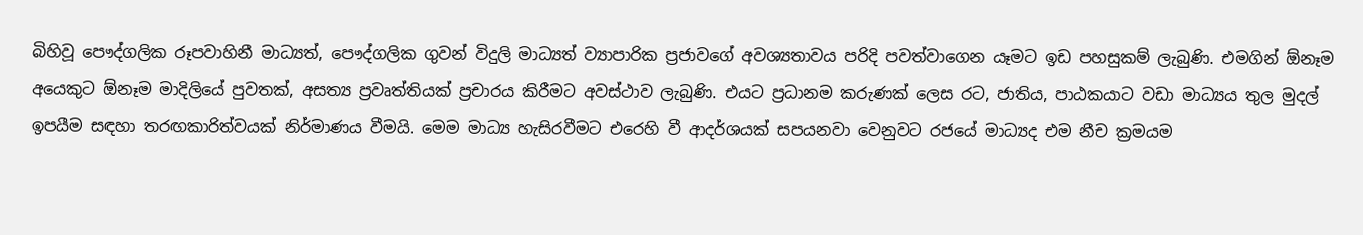බිහිවූ පෞද්ගලික රූපවාහිනී මාධ්‍යත්, පෞද්ගලික ගුවන් විදුලි මාධ්‍යත් ව්‍යාපාරික ප්‍රජාවගේ අවශ්‍යතාවය පරිදි පවත්වාගෙන යෑමට ඉඩ පහසුකම් ලැබුණි. එමගින් ඕනෑම අයෙකුට ඕනෑම මාදිලියේ පුවතක්, අසත්‍ය ප්‍රවෘත්තියක් ප්‍රචාරය කිරීමට අවස්ථාව ලැබුණි. එයට ප්‍රධානම කරුණක් ලෙස රට, ජාතිය, පාඨකයාට වඩා මාධ්‍යය තුල මුදල් ඉපයීම සඳහා තරඟකාරිත්වයක් නිර්මාණය වීමයි. මෙම මාධ්‍ය හැසිරවීමට එරෙහි වී ආදර්ශයක් සපයනවා වෙනුවට රජයේ මාධ්‍යද එම නීච ක්‍රමයම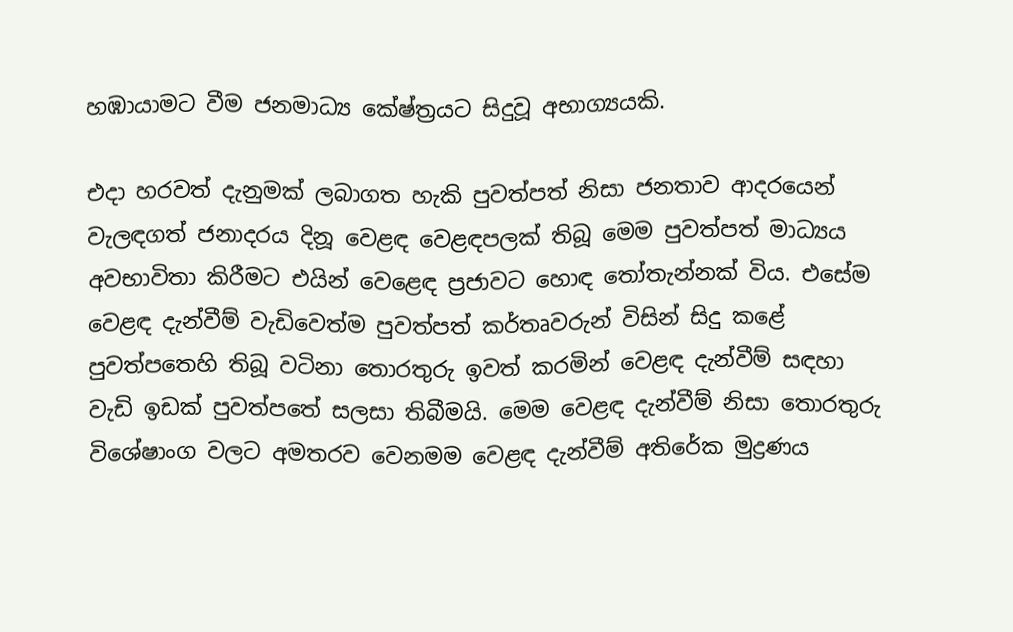හඹායාමට වීම ජනමාධ්‍ය කේෂ්ත්‍රයට සිදුවූ අභාග්‍යයකි.

එදා හරවත් දැනුමක් ලබාගත හැකි පුවත්පත් නිසා ජනතාව ආදරයෙන් වැලඳගත් ජනාදරය දිනූ වෙළඳ වෙළඳපලක් තිබූ මෙම පුවත්පත් මාධ්‍යය අවභාවිතා කිරීමට එයින් වෙළෙඳ ප්‍රජාවට හොඳ තෝතැන්නක් විය. එසේම වෙළඳ දැන්වීම් වැඩිවෙත්ම පුවත්පත් කර්තෘවරුන් විසින් සිදු කළේ පුවත්පතෙහි තිබූ වටිනා තොරතුරු ඉවත් කරමින් වෙළඳ දැන්වීම් සඳහා වැඩි ඉඩක් පුවත්පතේ සලසා තිබීමයි. මෙම වෙළඳ දැන්වීම් නිසා තොරතුරු විශේෂාංග වලට අමතරව වෙනමම වෙළඳ දැන්වීම් අතිරේක මුද්‍රණය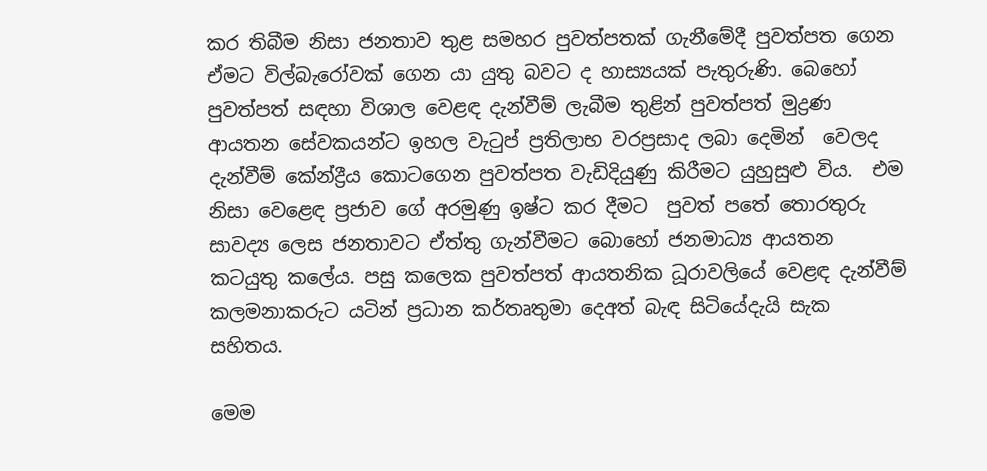කර තිබීම නිසා ජනතාව තුළ සමහර පුවත්පතක් ගැනීමේදී පුවත්පත ගෙන ඒමට විල්බැරෝවක් ගෙන යා යුතු බවට ද හාස්‍යයක් පැතුරුණි. බෙහෝ පුවත්පත් සඳහා විශාල වෙළඳ දැන්වීම් ලැබීම තුළින් පුවත්පත් මුද්‍රණ ආයතන සේවකයන්ට ඉහල වැටුප් ප්‍රතිලාභ වරප්‍රසාද ලබා දෙමින්  වෙලද දැන්වීම් කේන්ද්‍රීය කොටගෙන පුවත්පත වැඩිදියුණු කිරීමට යුහුසුළු විය.  එම නිසා වෙළෙඳ ප්‍රජාව ගේ අරමුණු ඉෂ්ට කර දීමට  පුවත් පතේ තොරතුරු සාවද්‍ය ලෙස ජනතාවට ඒත්තු ගැන්වීමට බොහෝ ජනමාධ්‍ය ආයතන කටයුතු කලේය. පසු කලෙක පුවත්පත් ආයතනික ධූරාවලියේ වෙළඳ දැන්වීම් කලමනාකරුට යටින් ප්‍රධාන කර්තෘතුමා දෙඅත් බැඳ සිටියේදැයි සැක සහිතය.

මෙම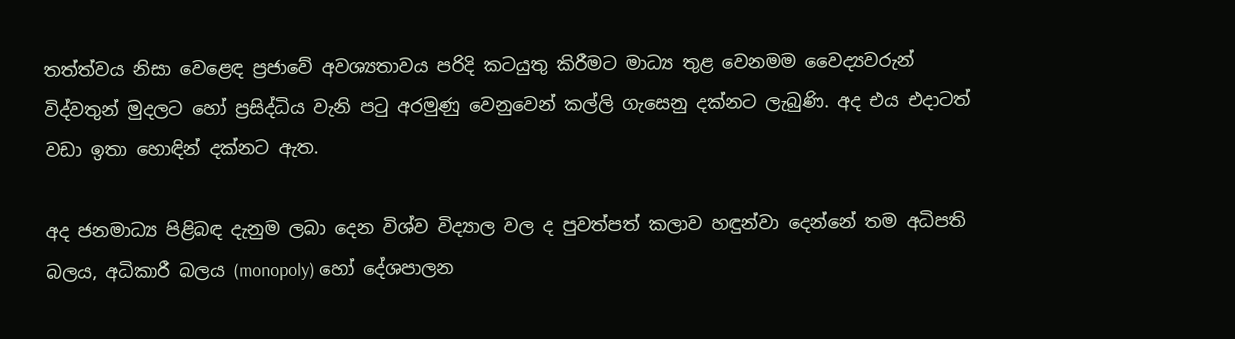තත්ත්වය නිසා වෙළෙඳ ප්‍රජාවේ අවශ්‍යතාවය පරිදි කටයුතු කිරීමට මාධ්‍ය තුළ වෙනමම වෛද්‍යවරුන් විද්වතුන් මුදලට හෝ ප්‍රසිද්ධිය වැනි පටු අරමුණු වෙනුවෙන් කල්ලි ගැසෙනු දක්නට ලැබුණි. අද එය එදාටත් වඩා ඉතා හොඳින් දක්නට ඇත.

අද ජනමාධ්‍ය පිළිබඳ දැනුම ලබා දෙන විශ්ව විද්‍යාල වල ද පුවත්පත් කලාව හඳුන්වා දෙන්නේ තම අධිපති බලය, අධිකාරී බලය (monopoly) හෝ දේශපාලන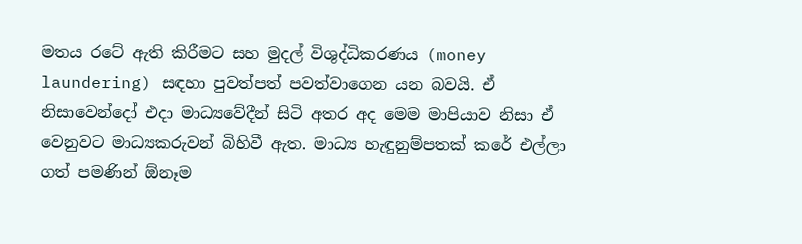මතය රටේ ඇති කිරීමට සහ මුදල් විශුද්ධිකරණය (money laundering) සඳහා පුවත්පත් පවත්වාගෙන යන බවයි. ඒ නිසාවෙන්දෝ එදා මාධ්‍යවේදීන් සිටි අතර අද මෙම මාපියාව නිසා ඒ වෙනුවට මාධ්‍යකරුවන් බිහිවී ඇත. මාධ්‍ය හැඳුනුම්පතක් කරේ එල්ලා ගත් පමණින් ඕනෑම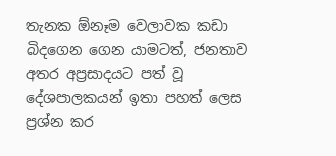තැනක ඕනෑම වෙලාවක කඩා බිදගෙන ගෙන යාමටත්, ජනතාව අතර අප්‍රසාදයට පත් වූ දේශපාලකයන් ඉතා පහත් ලෙස ප්‍රශ්න කර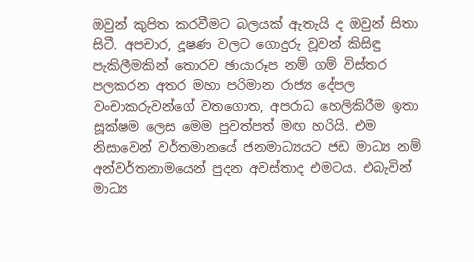ඔවුන් කුපිත කරවීමට බලයක් ඇතැයි ද ඔවුන් සිතා සිටී. අපචාර, දූෂණ වලට ගොදුරු වූවන් කිසිඳු පැකිලීමකින් තොරව ඡායාරූප නම් ගම් විස්තර පලකරන අතර මහා පරිමාන රාජ්‍ය දේපල වංචාකරුවන්ගේ වතගොත, අපරාධ හෙලිකිරීම ඉතා සූක්ෂම ලෙස මෙම පුවත්පත් මඟ හරියි. එම නිසාවෙන් වර්තමානයේ ජනමාධ්‍යයට ජඩ මාධ්‍ය නම් අන්වර්තනාමයෙන් පුදන අවස්තාද එමටය. එබැවින් මාධ්‍ය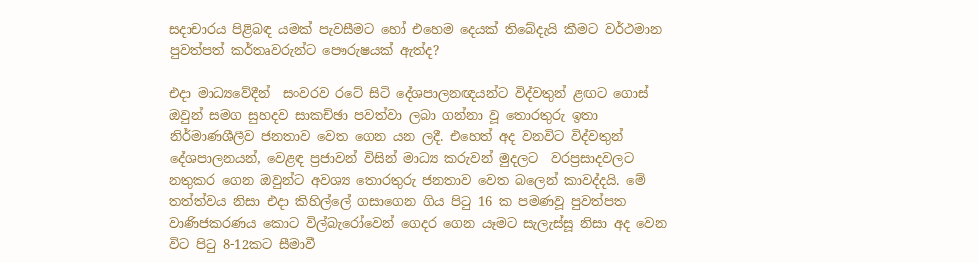සදාචාරය පිළිබඳ යමක් පැවසීමට හෝ එහෙම දෙයක් තිබේදැයි කීමට වර්ථමාන පුවත්පත් කර්තෘවරුන්ට පෞරුෂයක් ඇත්ද?

එදා මාධ්‍යවේදීන්  සංවරව රටේ සිටි දේශපාලනඥයන්ට විද්වතුන් ළඟට ගොස් ඔවුන් සමග සුහදව සාකච්ඡා පවත්වා ලබා ගන්නා වූ තොරතුරු ඉතා නිර්මාණශීලීව ජනතාව වෙත ගෙන යන ලදී. එහෙත් අද වනවිට විද්වතුන් දේශපාලනයන්, වෙළඳ ප්‍රජාවන් විසින් මාධ්‍ය කරුවන් මුදලට  වරප්‍රසාදවලට නතුකර ගෙන ඔවුන්ට අවශ්‍ය තොරතුරු ජනතාව වෙත බලෙන් කාවද්දයි. මේ තත්ත්වය නිසා එදා කිහිල්ලේ ගසාගෙන ගිය පිටු 16 ක පමණවූ පුවත්පත වාණිජකරණය කොට විල්බැරෝවෙන් ගෙදර ගෙන යෑමට සැලැස්සූ නිසා අද වෙන විට පිටු 8-12කට සීමාවී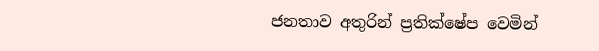ජනතාව අතුරින් ප්‍රතික්ෂේප වෙමින්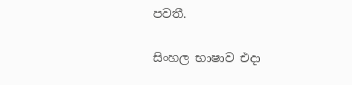පවතී.

සිංහල භාෂාව එදා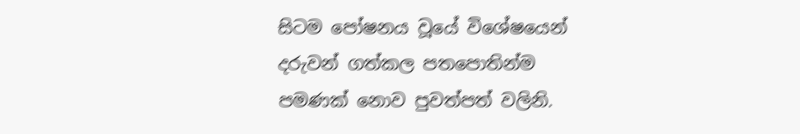සිටම පෝෂනය වූයේ විශේෂයෙන් දරුවන් ගත්කල පතපොතින්ම පමණක් නොව පුවත්පත් වලිනි.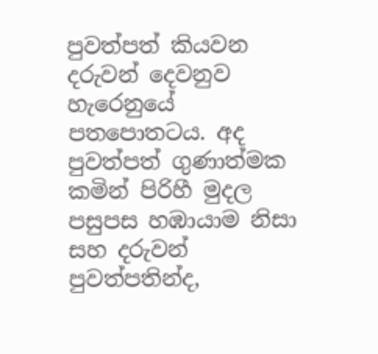පුවත්පත් කියවන දරුවන් දෙවනුව හැරෙනුයේ පතපොතටය. අද පුවත්පත් ගුණාත්මක කමින් පිරිහී මුදල පසුපස හඹායාම නිසා සහ දරුවන් පුවත්පතින්ද,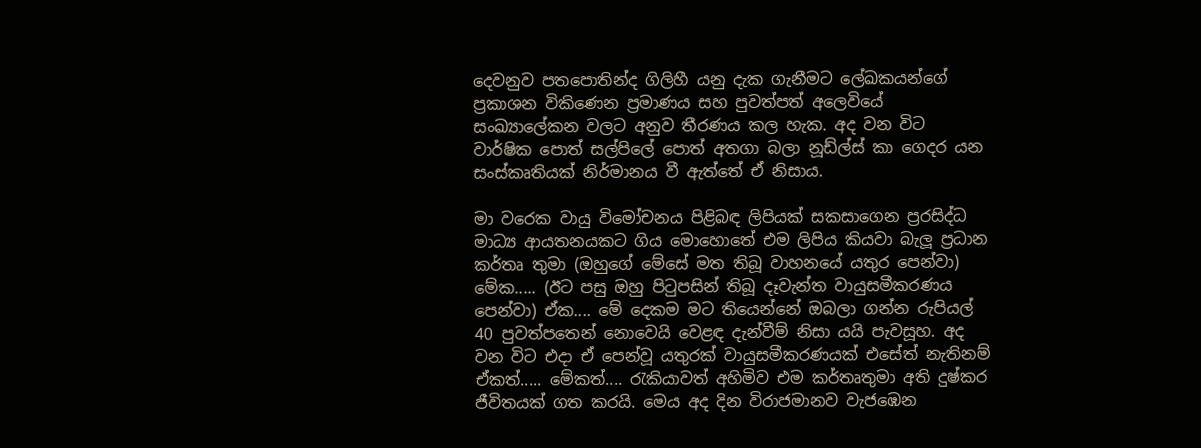දෙවනුව පතපොතින්ද ගිලිහී යනු දැක ගැනීමට ලේඛකයන්ගේ ප්‍රකාශන විකිණෙන ප්‍රමාණය සහ පුවත්පත් අලෙවියේ සංඛ්‍යාලේකන වලට අනුව තීරණය කල හැක. අද වන විට වාර්ෂික පොත් සල්පිලේ පොත් අතගා බලා නූඩ්ල්ස් කා ගෙදර යන සංස්කෘතියක් නිර්මානය වී ඇත්තේ ඒ නිසාය.

මා වරෙක වායු විමෝචනය පිළිබඳ ලිපියක් සකසාගෙන ප්‍රරසිද්ධ මාධ්‍ය ආයතනයකට ගිය මොහොතේ එම ලිපිය කියවා බැලූ ප්‍රධාන කර්තෘ තුමා (ඔහුගේ මේසේ මත තිබූ වාහනයේ යතුර පෙන්වා) මේක..... (ඊට පසු ඔහු පිටුපසින් තිබූ දෑවැන්ත වායුසමීකරණය පෙන්වා) ඒක.... මේ දෙකම මට තියෙන්නේ ඔබලා ගන්න රුපියල් 40 පුවත්පතෙන් නොවෙයි වෙළඳ දැන්වීම් නිසා යයි පැවසූහ. අද වන විට එදා ඒ පෙන්වූ යතුරක් වායුසමීකරණයක් එසේත් නැතිනම් ඒකත්..... මේකත්.... රැකියාවත් අහිමිව එම කර්තෘතුමා අති දුෂ්කර ජීවිතයක් ගත කරයි. මෙය අද දින විරාජමානව වැජඹෙන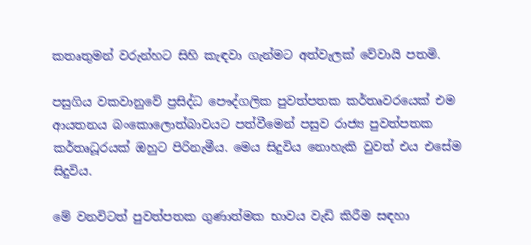කතෘතුමන් වරුන්හට සිහි කැඳවා ගැන්මට අත්වැලක් වේවායි පතමි.

පසුගිය වකවානුවේ ප්‍රසිද්ධ පෞද්ගලික පුවත්පතක කර්තෘවරයෙක් එම ආයතනය බංකොලොත්බාවයට පත්වීමෙන් පසුව රාජ්‍ය පුවත්පතක කර්තෘධූරයක් ඔහුට පිරිනැමීය. මෙය සිදුවිය නොහැකි වුවත් එය එසේම සිදුවිය.

මේ වනවිටත් පුවත්පතක ගුණාත්මක භාවය වැඩි කිරීම සඳහා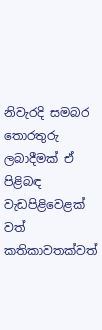නිවැරදි සමබර තොරතුරු ලබාදීමක් ඒ පිළිබඳ වැඩපිළිවෙළක් වත් කතිකාවතක්වත්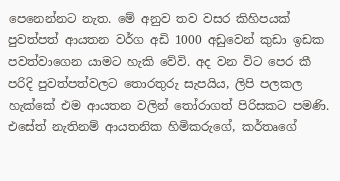පෙනෙන්නට නැත. මේ අනුව තව වසර කිහිපයක් පුවත්පත් ආයතන වර්ග අඩි 1000 අඩුවෙන් කුඩා ඉඩක පවත්වාගෙන යාමට හැකි වේවි. අද වන විට පෙර කී පරිදි පුවත්පත්වලට තොරතුරු සැපයිය, ලිපි පලකල හැක්කේ එම ආයතන වලින් තෝරාගත් පිරිසකට පමණි. එසේත් නැතිනම් ආයතනික හිමිකරුගේ, කර්තෘගේ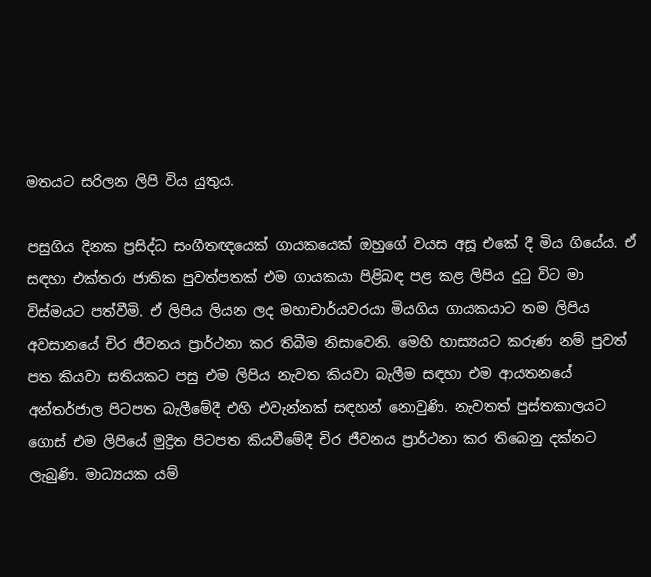මතයට සරිලන ලිපි විය යුතුය.

පසුගිය දිනක ප්‍රසිද්ධ සංගීතඥයෙක් ගායකයෙක් ඔහුගේ වයස අසූ එකේ දී මිය ගියේය. ඒ සඳහා එක්තරා ජාතික පුවත්පතක් එම ගායකයා පිළිබඳ පළ කළ ලිපිය දුටු විට මා විස්මයට පත්වීමි. ඒ ලිපිය ලියන ලද මහාචාර්යවරයා මියගිය ගායකයාට තම ලිපිය අවසානයේ චිර ජීවනය ප්‍රාර්ථනා කර තිබීම නිසාවෙනි. මෙහි හාස්‍යයට කරුණ නම් පුවත් පත කියවා සතියකට පසු එම ලිපිය නැවත කියවා බැලීම සඳහා එම ආයතනයේ අන්තර්ජාල පිටපත බැලීමේදී එහි එවැන්නක් සඳහන් නොවුණි. නැවතත් පුස්තකාලයට ගොස් එම ලිපියේ මුද්‍රිත පිටපත කියවීමේදී චිර ජීවනය ප්‍රාර්ථනා කර තිබෙනු දක්නට ලැබුණි. මාධ්‍යයක යම්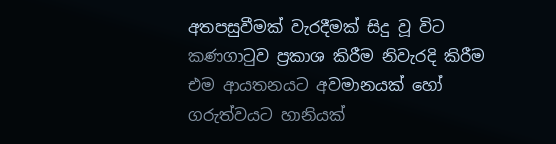අතපසුවීමක් වැරදීමක් සිදු වූ විට කණගාටුව ප්‍රකාශ කිරීම නිවැරදි කිරීම එම ආයතනයට අවමානයක් හෝ ගරුත්වයට හානියක්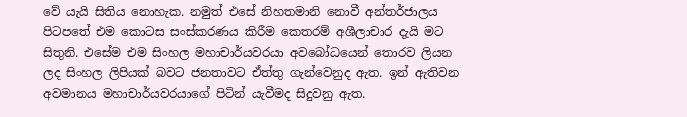වේ යැයි සිතිය නොහැක. නමුත් එසේ නිහතමානි නොවී අන්තර්ජාලය පිටපතේ එම කොටස සංස්කරණය කිරීම කෙතරම් අශීලාචාර දැයි මට සිතුනි. එසේම එම සිංහල මහාචාර්යවරයා අවබෝධයෙන් තොරව ලියන ලද සිංහල ලිපියක් බවට ජනතාවට ඒත්තු ගැන්වෙනුද ඇත. ඉන් ඇතිවන අවමානය මහාචාර්යවරයාගේ පිටින් යැවීමද සිදුවනු ඇත.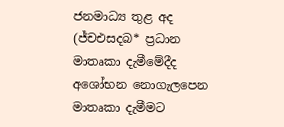ජනමාධ්‍ය තුළ අද (ජ්චඑසදබ* ප්‍රධාන මාතෘකා දැමීමේදීද අශෝභන නොගැලපෙන මාතෘකා දැමීමට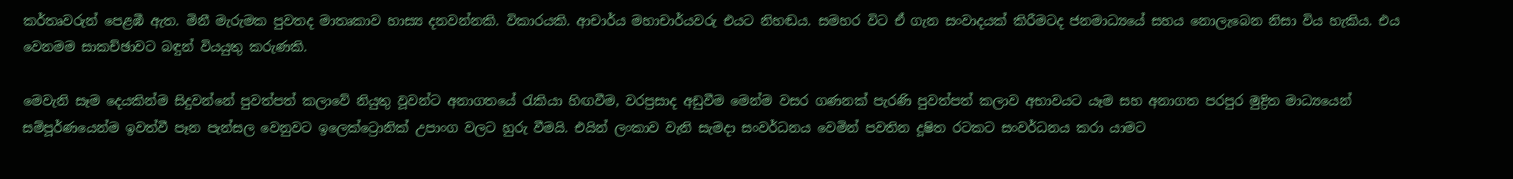කර්තෘවරුන් පෙළඹී ඇත. මිනී මැරුමක පුවතද මාතෘකාව හාස්‍ය දනවන්නකි. විකාරයකි. ආචාර්ය මහාචාර්යවරු එයට නිහඬය. සමහර විට ඒ ගැන සංවාදයක් කිරීමටද ජනමාධ්‍යයේ සහය නොලැබෙන නිසා විය හැකිය. එය වෙනමම සාකච්ඡාවට බඳුන් වියයුතු කරුණකි.

මෙවැනි සෑම දෙයකින්ම සිදුවන්නේ පුවත්පත් කලාවේ නියුතු වූවන්ට අනාගතයේ රැකියා හිඟවීම, වරප්‍රසාද අඩුවීම මෙන්ම වසර ගණනක් පැරණි පුවත්පත් කලාව අභාවයට යෑම සහ අනාගත පරපුර මුද්‍රිත මාධ්‍යයෙන් සම්පූර්ණයෙන්ම ඉවත්වී පෑන පැන්සල වෙනුවට ඉලෙක්ට්‍රොනික් උපාංග වලට හුරු වීමයි. එයින් ලංකාව වැනි සැමදා සංවර්ධනය වෙමින් පවතින දූෂිත රටකට සංවර්ධනය කරා යාමට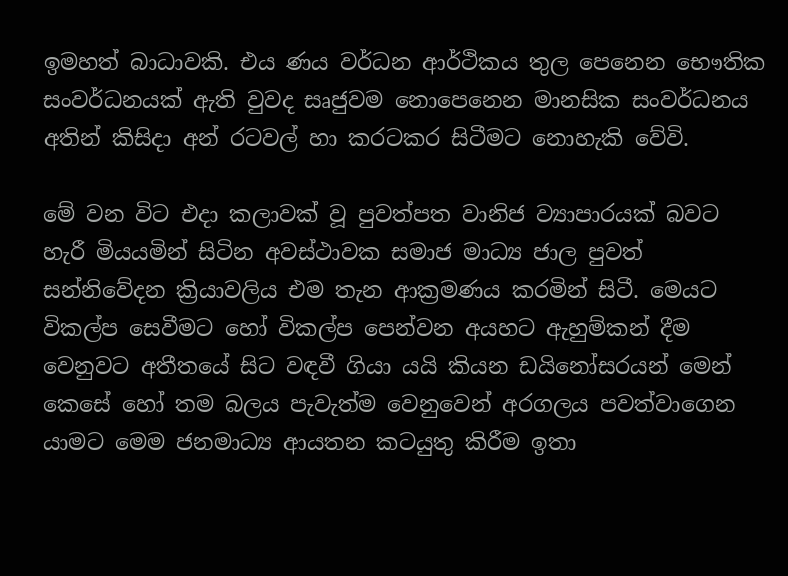ඉමහත් බාධාවකි. එය ණය වර්ධන ආර්ථිකය තුල පෙනෙන භෞතික සංවර්ධනයක් ඇති වුවද සෘජුවම නොපෙනෙන මානසික සංවර්ධනය අතින් කිසිදා අන් රටවල් හා කරටකර සිටීමට නොහැකි වේවි.

මේ වන විට එදා කලාවක් වූ පුවත්පත වානිජ ව්‍යාපාරයක් බවට හැරී මියයමින් සිටින අවස්ථාවක සමාජ මාධ්‍ය ජාල පුවත් සන්නිවේදන ක්‍රියාවලිය එම තැන ආක්‍රමණය කරමින් සිටී. මෙයට විකල්ප සෙවීමට හෝ විකල්ප පෙන්වන අයහට ඇහුම්කන් දීම වෙනුවට අතීතයේ සිට වඳවී ගියා යයි කියන ඩයිනෝසරයන් මෙන් කෙසේ හෝ තම බලය පැවැත්ම වෙනුවෙන් අරගලය පවත්වාගෙන යාමට මෙම ජනමාධ්‍ය ආයතන කටයුතු කිරීම ඉතා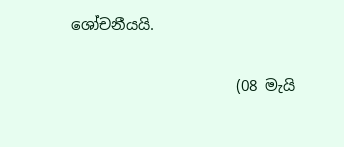ශෝචනීයයි.

                      (08 මැයි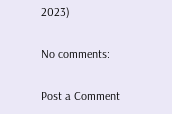2023)

No comments:

Post a Comment